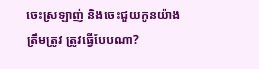ចេះស្រឡាញ់ និងចេះជួយកូនយ៉ាងត្រឹមត្រូវ ត្រូវធ្វើបែបណា?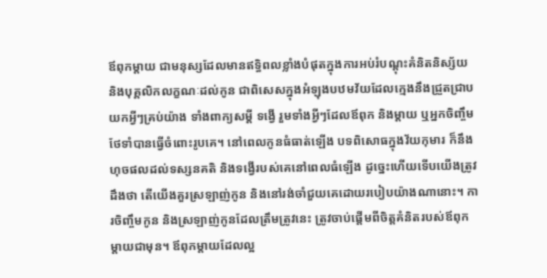ឪពុកម្ដាយ ជាមនុស្សដែលមានឥទ្ធិពលខ្លាំងបំផុតក្នុងការអប់រំបណ្ដុះគំនិតនិស្ស័យ និងបុគ្គលិកលក្ខណៈដល់កូន ជាពិសេសក្នុងអំឡុងបឋមវ័យដែលក្មេងនឹងជ្រួតជ្រាបយកអ្វីៗគ្រប់យ៉ាង ទាំងពាក្យសម្ដី ទង្វើ រួមទាំងអ្វីៗដែលឪពុក និងម្ដាយ ឬអ្នកចិញ្ចឹមថែទាំបានធ្វើចំពោះរូបគេ។ នៅពេលកូនធំធាត់ឡើង បទពិសោធក្នុងវ័យកុមារ ក៏នឹងហុចផលដល់ទស្សនគតិ និងទង្វើរបស់គេនៅពេលធំឡើង ដូច្នេះហើយទើបយើងត្រូវដឹងថា តើយើងគួរស្រឡាញ់កូន និងនៅរង់ចាំជួយគេដោយរបៀបយ៉ាងណានោះ។ ការចិញ្ចឹមកូន និងស្រឡាញ់កូនដែលត្រឹមត្រូវនេះ ត្រូវចាប់ផ្ដើមពីចិត្តគំនិតរបស់ឪពុកម្ដាយជាមុន។ ឪពុកម្ដាយដែលល្អ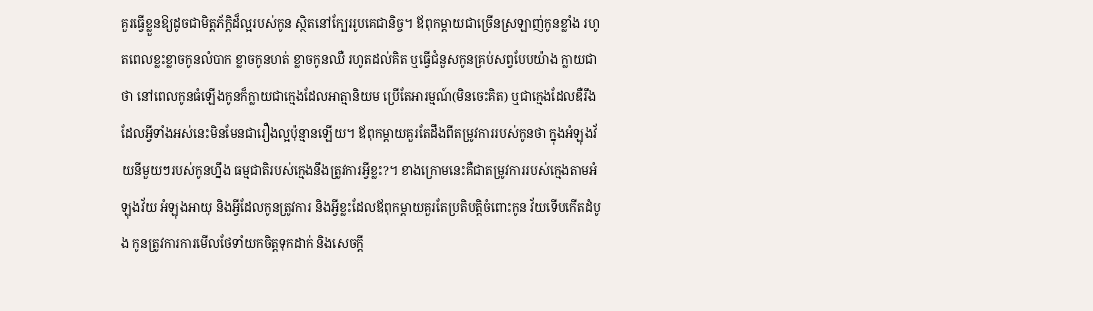គួរធ្វើខ្លួនឱ្យដូចជាមិត្តភ័ក្ដិដ៏ល្អរបស់កូន ស្ថិតនៅក្បែររូបគេជានិច្ច។ ឪពុកម្ដាយជាច្រើនស្រឡាញ់កូនខ្លាំង រហូតពេលខ្លះខ្លាចកូនលំបាក ខ្លាចកូនហត់ ខ្លាចកូនឈឺ រហូតដល់គិត ឬធ្វើជំនួសកូនគ្រប់សព្វបែបយ៉ាង ក្លាយជាថា នៅពេលកូនធំឡើងកូនក៏ក្លាយជាក្មេងដែលអាត្មានិយម ប្រើតែអារម្មណ៍(មិនចេះគិត) ឬជាក្មេងដែលឌឺរឹង ដែលអ្វីទាំងអស់នេះមិនមែនជារឿងល្អប៉ុន្មានឡើយ។ ឪពុកម្ដាយគួរតែដឹងពីតម្រូវការរបស់កូនថា ក្នុងអំឡុងវ័យនីមួយៗរបស់កូនហ្នឹង ធម្មជាតិរបស់ក្មេងនឹងត្រូវការអ្វីខ្លះ?។ ខាងក្រោមនេះគឺជាតម្រូវការរបស់ក្មេងតាមអំឡុងវ័យ អំឡុងអាយុ និងអ្វីដែលកូនត្រូវការ និងអ្វីខ្លះដែលឪពុកម្ដាយគួរតែប្រតិបត្តិចំពោះកូន វ័យទើបកើតដំបូង កូនត្រូវការការមើលថែទាំយកចិត្តទុកដាក់ និងសេចក្ដី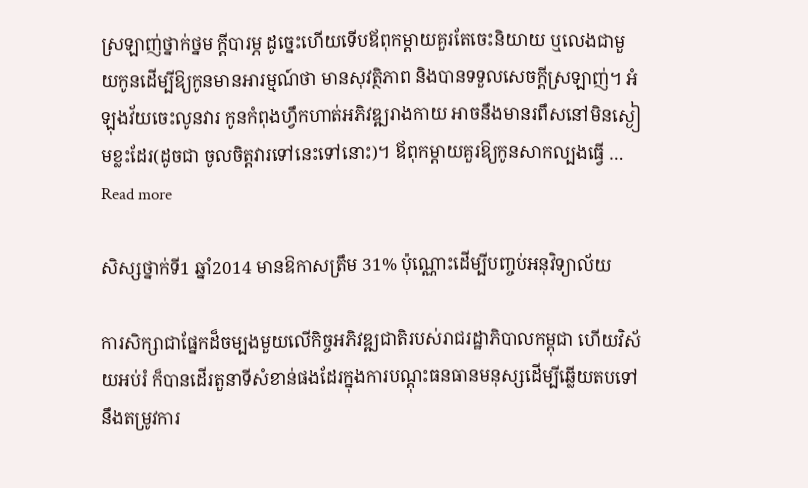ស្រឡាញ់ថ្នាក់ថ្នម ក្ដីបារម្ភ ដូច្នេះហើយទើបឪពុកម្ដាយគួរតែចេះនិយាយ ឬលេងជាមួយកូនដើម្បីឱ្យកូនមានអារម្មណ៍ថា មានសុវត្ថិភាព និងបានទទួលសេចក្ដីស្រឡាញ់។ អំឡុងវ័យចេះលូនវារ កូនកំពុងហ្វឹកហាត់អភិវឌ្ឍរាងកាយ អាចនឹងមានរពឹសនៅមិនស្ងៀមខ្លះដែរ(ដូចជា ចូលចិត្តវារទៅនេះទៅនោះ)។ ឪពុកម្ដាយគួរឱ្យកូនសាកល្បងធ្វើ … Read more

សិស្សថ្នាក់ទី1 ឆ្នាំ2014 មានឱកាសត្រឹម 31% ប៉ុណ្ណោះដើម្បីបញ្ចប់អនុវិទ្យាល័យ

ការសិក្សាជាផ្នែកដ៏ចម្បងមួយលើកិច្ចអភិវឌ្ឍជាតិរបស់រាជរដ្ឋាភិបាលកម្ពុជា ហើយវិស័យអប់រំ ក៏បានដើរតួនាទីសំខាន់ផងដែរក្នុងការបណ្តុះធនធានមនុស្សដើម្បីឆ្លើយតបទៅនឹងតម្រូវការ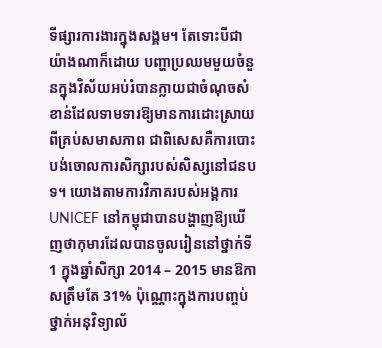ទីផ្សារការងារក្នុងសង្គម។ តែទោះបីជាយ៉ាងណាក៏ដោយ បញ្ហាប្រឈមមួយចំនួនក្នុងវិស័យអប់រំបានក្លាយជាចំណុចសំខាន់ដែលទាមទារឱ្យមានការដោះស្រាយពីគ្រប់សមាសភាព ជាពិសេសគឺការបោះបង់ចោលការសិក្សារបស់សិស្សនៅជនបទ។ យោងតាមការវិភាគរបស់អង្គការ UNICEF នៅកម្ពុជាបានបង្ហាញឱ្យឃើញថាកុមារដែលបានចូលរៀននៅថ្នាក់ទី1 ក្នុងឆ្នាំសិក្សា 2014 – 2015 មានឱកាសត្រឹមតែ 31% ប៉ុណ្ណោះក្នុងការបញ្ចប់ថ្នាក់អនុវិទ្យាល័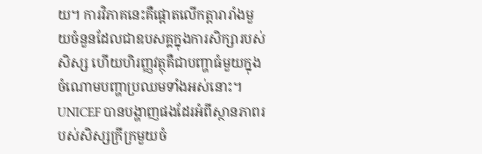យ។ ការវិភាគនេះគឺផ្តោតលើកត្តារារាំងមួយចំនួនដែលជាឧបសគ្គក្នុងការសិក្សារបស់សិស្ស ហើយហិរញ្ញវត្ថុគឺជាបញ្ហាធំមួយក្នុងចំណោមបញ្ហាប្រឈមទាំងអស់នោះ។ UNICEF បានបង្ហាញផងដែរអំពីស្ថានភាពរបស់សិស្សក្រីក្រមួយចំ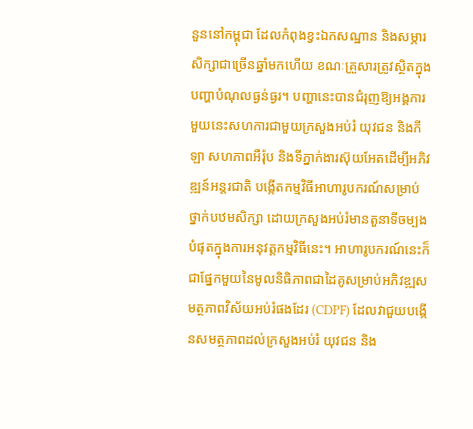នួននៅកម្ពុជា ដែលកំពុងខ្វះឯកសណ្ឋាន និងសម្ភារសិក្សាជាច្រើនឆ្នាំមកហើយ ខណៈគ្រួសារត្រូវស្ថិតក្នុងបញ្ហាបំណុលធ្ងន់ធ្ងរ។ បញ្ហានេះបានជំរុញឱ្យអង្គការមួយនេះសហការជាមួយក្រសួងអប់រំ យុវជន និងកីឡា សហភាពអឺរ៉ុប និងទីភ្នាក់ងារស៊ុយអែតដើម្បីអភិវឌ្ឍន៍អន្តរជាតិ បង្កើតកម្មវិធីអាហារូបករណ៍សម្រាប់ថ្នាក់បឋមសិក្សា ដោយក្រសួងអប់រំមានតួនាទីចម្បងបំផុតក្នុងការអនុវត្តកម្មវិធីនេះ។ អាហារូបករណ៍នេះក៏ជាផ្នែកមួយនៃមូលនិធិភាពជាដៃគូសម្រាប់អភិវឌ្ឍសមត្ថភាពវិស័យអប់រំផងដែរ (CDPF) ដែលវាជួយបង្កើនសមត្ថភាពដល់ក្រសួងអប់រំ យុវជន និង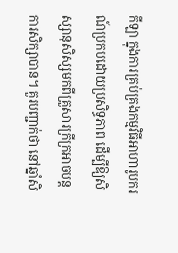កីឡា ក្នុងការគ្រប់គ្រងកម្មវិធីអាហារូបករណ៍ប្រកបដោយប្រសិទ្ធភាព ដើម្បីឱ្យសិស្សានុសិស្សមកពីគ្រួសារក្រីក្រអាចបន្តការសិក្សាបាន។ គួរបញ្ជាក់ថា នៅឆ្នាំសិ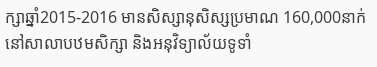ក្សាឆ្នាំ2015-2016 មានសិស្សានុសិស្សប្រមាណ 160,000នាក់ នៅសាលាបឋមសិក្សា និងអនុវិទ្យាល័យទូទាំ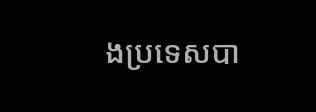ងប្រទេសបា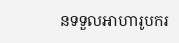នទទួលអាហារូបករ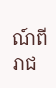ណ៍ពីរាជ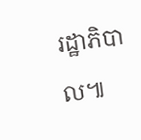រដ្ឋាភិបាល៕